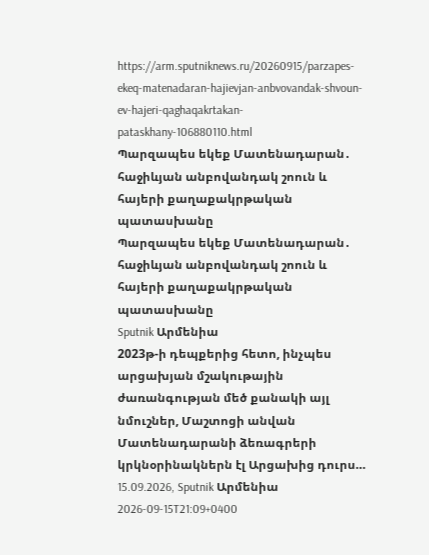https://arm.sputniknews.ru/20260915/parzapes-ekeq-matenadaran-hajievjan-anbvovandak-shvoun-ev-hajeri-qaghaqakrtakan-pataskhany-106880110.html
Պարզապես եկեք Մատենադարան․ հաջիևյան անբովանդակ շոուն և հայերի քաղաքակրթական պատասխանը
Պարզապես եկեք Մատենադարան․ հաջիևյան անբովանդակ շոուն և հայերի քաղաքակրթական պատասխանը
Sputnik Արմենիա
2023թ-ի դեպքերից հետո, ինչպես արցախյան մշակութային ժառանգության մեծ քանակի այլ նմուշներ, Մաշտոցի անվան Մատենադարանի ձեռագրերի կրկնօրինակներն էլ Արցախից դուրս… 15.09.2026, Sputnik Արմենիա
2026-09-15T21:09+0400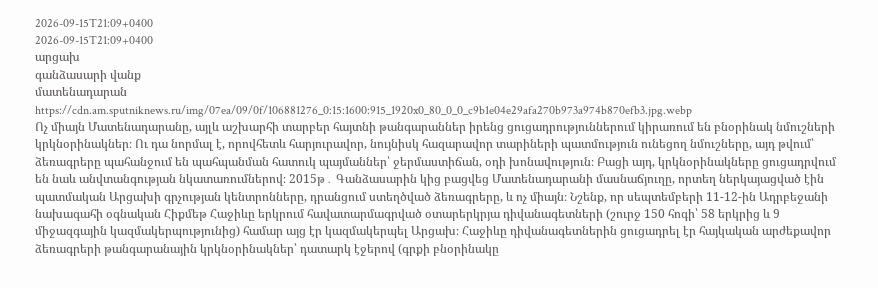2026-09-15T21:09+0400
2026-09-15T21:09+0400
արցախ
գանձասարի վանք
մատենադարան
https://cdn.am.sputniknews.ru/img/07ea/09/0f/106881276_0:15:1600:915_1920x0_80_0_0_c9b1e04e29afa270b973a974b870efb3.jpg.webp
Ոչ միայն Մատենադարանը, այլև աշխարհի տարբեր հայտնի թանգարաններ իրենց ցուցադրություններում կիրառում են բնօրինակ նմուշների կրկնօրինակներ։ Ու դա նորմալ է, որովհետև հարյուրավոր, նույնիսկ հազարավոր տարիների պատմություն ունեցող նմուշները, այդ թվում՝ ձեռագրերը պահանջում են պահպանման հատուկ պայմաններ՝ ջերմաստիճան, օդի խոնավություն։ Բացի այդ, կրկնօրինակները ցուցադրվում են նաև անվտանգության նկատառումներով։ 2015թ․ Գանձասարին կից բացվեց Մատենադարանի մասնաճյուղը, որտեղ ներկայացված էին պատմական Արցախի գրչության կենտրոնները, դրանցում ստեղծված ձեռագրերը, և ոչ միայն։ Նշենք, որ սեպտեմբերի 11-12-ին Ադրբեջանի նախագահի օգնական Հիքմեթ Հաջիևը երկրում հավատարմագրված օտարերկրյա դիվանագետների (շուրջ 150 հոգի՝ 58 երկրից և 9 միջազգային կազմակերպությունից) համար այց էր կազմակերպել Արցախ։ Հաջիևը դիվանագետներին ցուցադրել էր հայկական արժեքավոր ձեռագրերի թանգարանային կրկնօրինակներ՝ դատարկ էջերով (գրքի բնօրինակը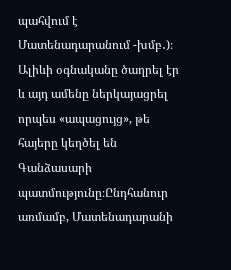պահվում է Մատենադարանում -խմբ․)։ Ալիևի օգնականը ծաղրել էր և այդ ամենը ներկայացրել որպես «ապացույց», թե հայերը կեղծել են Գանձասարի պատմությունը։Ընդհանուր առմամբ, Մատենադարանի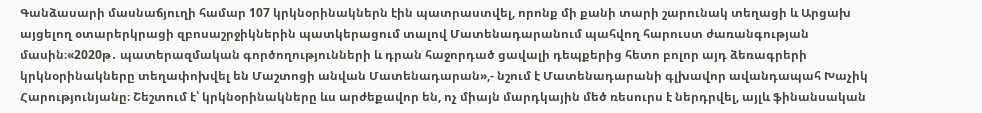Գանձասարի մասնաճյուղի համար 107 կրկնօրինակներն էին պատրաստվել, որոնք մի քանի տարի շարունակ տեղացի և Արցախ այցելող օտարերկրացի զբոսաշրջիկներին պատկերացում տալով Մատենադարանում պահվող հարուստ ժառանգության մասին։«2020թ․ պատերազմական գործողությունների և դրան հաջորդած ցավալի դեպքերից հետո բոլոր այդ ձեռագրերի կրկնօրինակները տեղափոխվել են Մաշտոցի անվան Մատենադարան»,- նշում է Մատենադարանի գլխավոր ավանդապահ Խաչիկ Հարությունյանը։ Շեշտում է՝ կրկնօրինակները ևս արժեքավոր են, ոչ միայն մարդկային մեծ ռեսուրս է ներդրվել, այլև ֆինանսական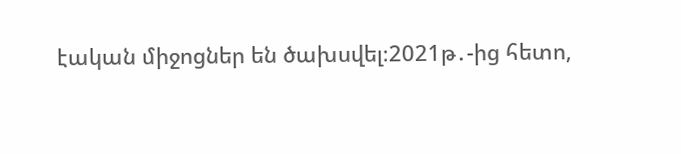էական միջոցներ են ծախսվել։2021թ․-ից հետո,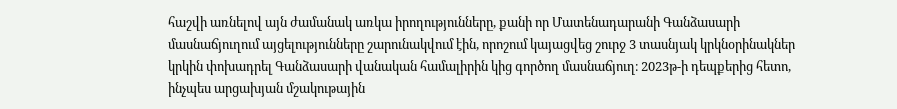հաշվի առնելով այն ժամանակ առկա իրողությունները, քանի որ Մատենադարանի Գանձասարի մասնաճյուղում այցելությունները շարունակվում էին, որոշում կայացվեց շուրջ 3 տասնյակ կրկնօրինակներ կրկին փոխադրել Գանձասարի վանական համալիրին կից գործող մասնաճյուղ։ 2023թ-ի դեպքերից հետո, ինչպես արցախյան մշակութային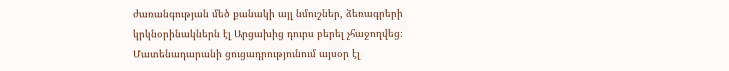ժառանգության մեծ քանակի այլ նմուշներ, ձեռագրերի կրկնօրինակներն էլ Արցախից դուրս բերել չհաջողվեց։ Մատենադարանի ցուցադրությունում այսօր էլ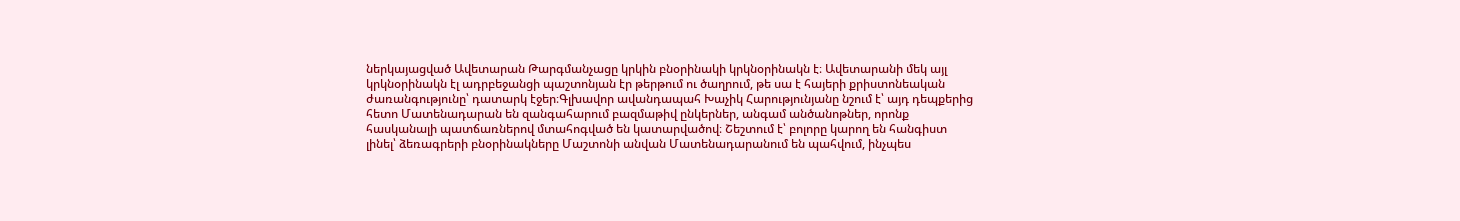ներկայացված Ավետարան Թարգմանչացը կրկին բնօրինակի կրկնօրինակն է։ Ավետարանի մեկ այլ կրկնօրինակն էլ ադրբեջանցի պաշտոնյան էր թերթում ու ծաղրում, թե սա է հայերի քրիստոնեական ժառանգությունը՝ դատարկ էջեր։Գլխավոր ավանդապահ Խաչիկ Հարությունյանը նշում է՝ այդ դեպքերից հետո Մատենադարան են զանգահարում բազմաթիվ ընկերներ, անգամ անծանոթներ, որոնք հասկանալի պատճառներով մտահոգված են կատարվածով։ Շեշտում է՝ բոլորը կարող են հանգիստ լինել՝ ձեռագրերի բնօրինակները Մաշտոնի անվան Մատենադարանում են պահվում, ինչպես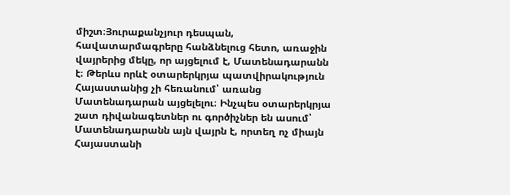միշտ։Յուրաքանչյուր դեսպան, հավատարմագրերը հանձնելուց հետո, առաջին վայրերից մեկը, որ այցելում է, Մատենադարանն է։ Թերևս որևէ օտարերկրյա պատվիրակություն Հայաստանից չի հեռանում՝ առանց Մատենադարան այցելելու։ Ինչպես օտարերկրյա շատ դիվանագետներ ու գործիչներ են ասում՝ Մատենադարանն այն վայրն է, որտեղ ոչ միայն Հայաստանի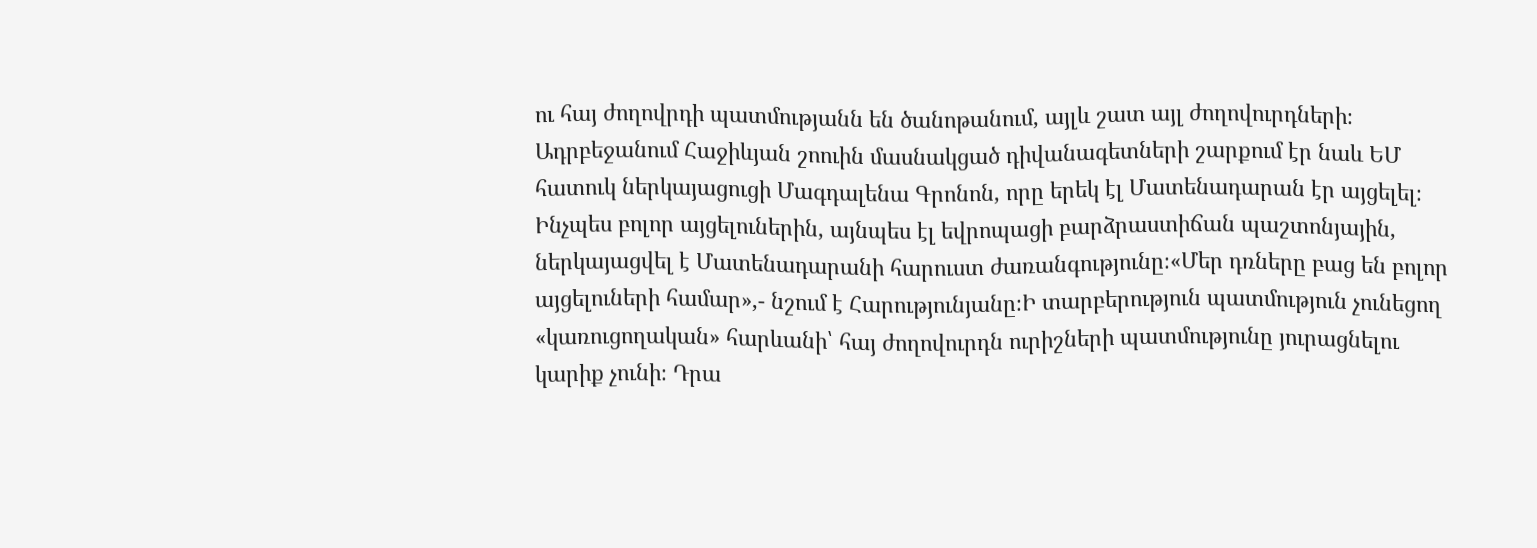ու հայ ժողովրդի պատմությանն են ծանոթանում, այլև շատ այլ ժողովուրդների։ Ադրբեջանում Հաջիևյան շոուին մասնակցած դիվանագետների շարքում էր նաև ԵՄ հատուկ ներկայացուցի Մագդալենա Գրոնոն, որը երեկ էլ Մատենադարան էր այցելել։ Ինչպես բոլոր այցելուներին, այնպես էլ եվրոպացի բարձրաստիճան պաշտոնյային, ներկայացվել է Մատենադարանի հարուստ ժառանգությունը։«Մեր դռները բաց են բոլոր այցելուների համար»,- նշում է Հարությունյանը։Ի տարբերություն պատմություն չունեցող «կառուցողական» հարևանի՝ հայ ժողովուրդն ուրիշների պատմությունը յուրացնելու կարիք չունի։ Դրա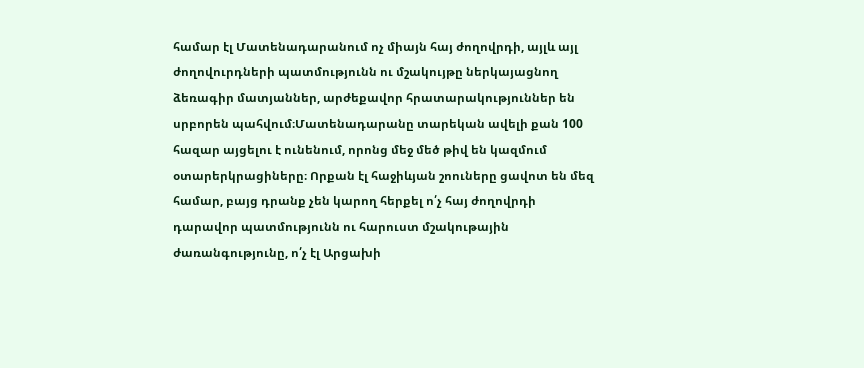համար էլ Մատենադարանում ոչ միայն հայ ժողովրդի, այլև այլ ժողովուրդների պատմությունն ու մշակույթը ներկայացնող ձեռագիր մատյաններ, արժեքավոր հրատարակություններ են սրբորեն պահվում։Մատենադարանը տարեկան ավելի քան 100 հազար այցելու է ունենում, որոնց մեջ մեծ թիվ են կազմում օտարերկրացիները։ Որքան էլ հաջիևյան շոուները ցավոտ են մեզ համար, բայց դրանք չեն կարող հերքել ո՛չ հայ ժողովրդի դարավոր պատմությունն ու հարուստ մշակութային ժառանգությունը, ո՛չ էլ Արցախի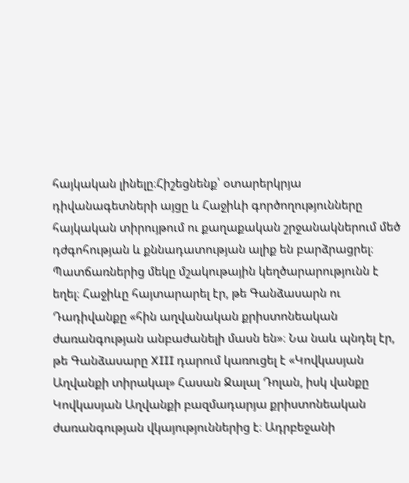հայկական լինելը։Հիշեցնենք՝ օտարերկրյա դիվանագետների այցը և Հաջիևի գործողությունները հայկական տիրույթում ու քաղաքական շրջանակներում մեծ դժգոհության և քննադատության ալիք են բարձրացրել։ Պատճառներից մեկը մշակութային կեղծարարությունն է եղել։ Հաջիևը հայտարարել էր, թե Գանձասարն ու Դադիվանքը «հին աղվանական քրիստոնեական ժառանգության անբաժանելի մասն են»։ Նա նաև պնդել էր, թե Գանձասարը XIII դարում կառուցել է «Կովկասյան Աղվանքի տիրակալ» Հասան Ջալալ Դոլան, իսկ վանքը Կովկասյան Աղվանքի բազմադարյա քրիստոնեական ժառանգության վկայություններից է։ Ադրբեջանի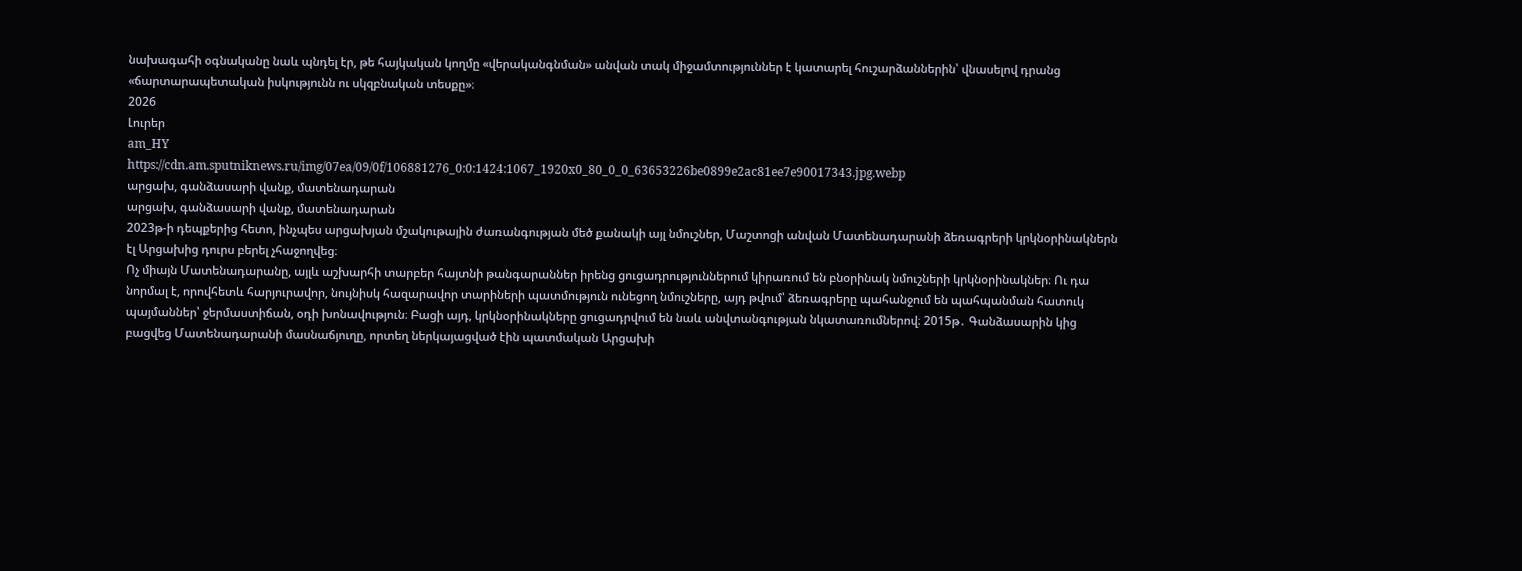նախագահի օգնականը նաև պնդել էր, թե հայկական կողմը «վերականգնման» անվան տակ միջամտություններ է կատարել հուշարձաններին՝ վնասելով դրանց «ճարտարապետական իսկությունն ու սկզբնական տեսքը»։
2026
Լուրեր
am_HY
https://cdn.am.sputniknews.ru/img/07ea/09/0f/106881276_0:0:1424:1067_1920x0_80_0_0_63653226be0899e2ac81ee7e90017343.jpg.webp
արցախ, գանձասարի վանք, մատենադարան
արցախ, գանձասարի վանք, մատենադարան
2023թ-ի դեպքերից հետո, ինչպես արցախյան մշակութային ժառանգության մեծ քանակի այլ նմուշներ, Մաշտոցի անվան Մատենադարանի ձեռագրերի կրկնօրինակներն էլ Արցախից դուրս բերել չհաջողվեց։
Ոչ միայն Մատենադարանը, այլև աշխարհի տարբեր հայտնի թանգարաններ իրենց ցուցադրություններում կիրառում են բնօրինակ նմուշների կրկնօրինակներ։ Ու դա նորմալ է, որովհետև հարյուրավոր, նույնիսկ հազարավոր տարիների պատմություն ունեցող նմուշները, այդ թվում՝ ձեռագրերը պահանջում են պահպանման հատուկ պայմաններ՝ ջերմաստիճան, օդի խոնավություն։ Բացի այդ, կրկնօրինակները ցուցադրվում են նաև անվտանգության նկատառումներով։ 2015թ․ Գանձասարին կից բացվեց Մատենադարանի մասնաճյուղը, որտեղ ներկայացված էին պատմական Արցախի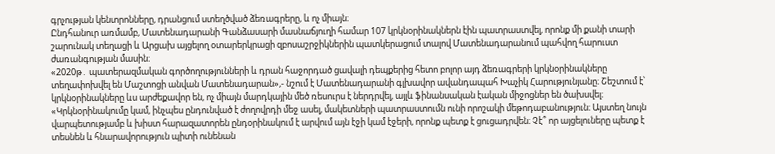գրչության կենտրոնները, դրանցում ստեղծված ձեռագրերը, և ոչ միայն։
Ընդհանուր առմամբ, Մատենադարանի Գանձասարի մասնաճյուղի համար 107 կրկնօրինակներն էին պատրաստվել, որոնք մի քանի տարի շարունակ տեղացի և Արցախ այցելող օտարերկրացի զբոսաշրջիկներին պատկերացում տալով Մատենադարանում պահվող հարուստ ժառանգության մասին։
«2020թ․ պատերազմական գործողությունների և դրան հաջորդած ցավալի դեպքերից հետո բոլոր այդ ձեռագրերի կրկնօրինակները տեղափոխվել են Մաշտոցի անվան Մատենադարան»,- նշում է Մատենադարանի գլխավոր ավանդապահ Խաչիկ Հարությունյանը։ Շեշտում է՝ կրկնօրինակները ևս արժեքավոր են, ոչ միայն մարդկային մեծ ռեսուրս է ներդրվել, այլև ֆինանսական էական միջոցներ են ծախսվել։
«Կրկնօրինակումը կամ, ինչպես ընդունված է ժողովրդի մեջ ասել, մակետների պատրաստումն ունի որոշակի մեթոդաբանություն։ Այստեղ նույն վարպետությամբ և խիստ հարազատորեն ընդօրինակում է արվում այն էջի կամ էջերի, որոնք պետք է ցուցադրվեն։ Չէ՞ որ այցելուները պետք է տեսնեն և հնարավորություն պիտի ունենան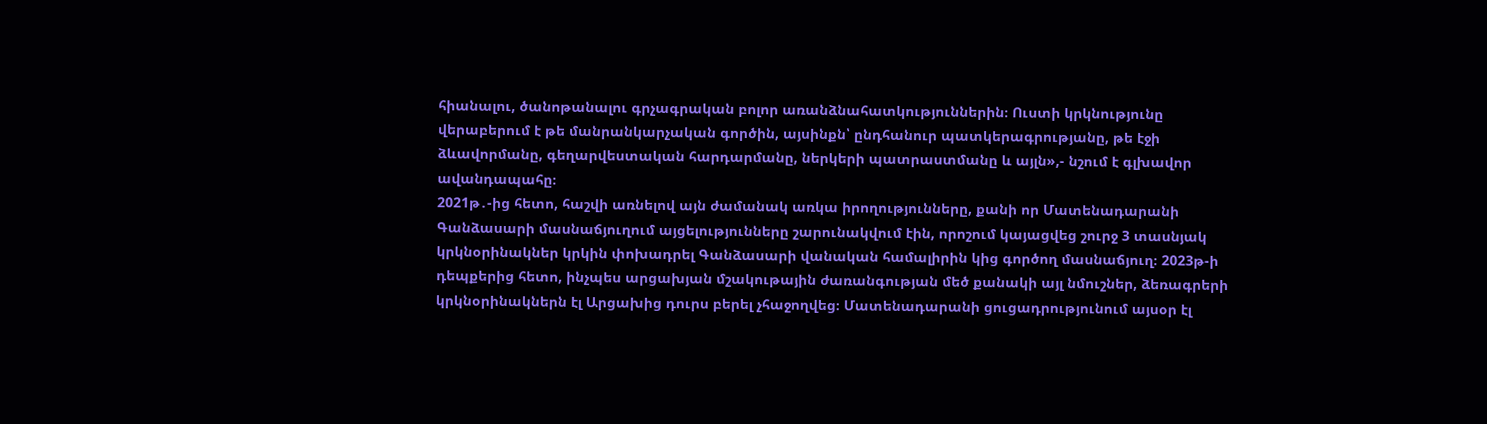հիանալու, ծանոթանալու գրչագրական բոլոր առանձնահատկություններին։ Ուստի կրկնությունը վերաբերում է թե մանրանկարչական գործին, այսինքն՝ ընդհանուր պատկերագրությանը, թե էջի ձևավորմանը, գեղարվեստական հարդարմանը, ներկերի պատրաստմանը և այլն»,- նշում է գլխավոր ավանդապահը։
2021թ․-ից հետո, հաշվի առնելով այն ժամանակ առկա իրողությունները, քանի որ Մատենադարանի Գանձասարի մասնաճյուղում այցելությունները շարունակվում էին, որոշում կայացվեց շուրջ 3 տասնյակ կրկնօրինակներ կրկին փոխադրել Գանձասարի վանական համալիրին կից գործող մասնաճյուղ։ 2023թ-ի դեպքերից հետո, ինչպես արցախյան մշակութային ժառանգության մեծ քանակի այլ նմուշներ, ձեռագրերի կրկնօրինակներն էլ Արցախից դուրս բերել չհաջողվեց։ Մատենադարանի ցուցադրությունում այսօր էլ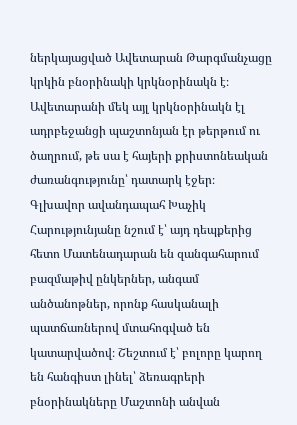ներկայացված Ավետարան Թարգմանչացը կրկին բնօրինակի կրկնօրինակն է։ Ավետարանի մեկ այլ կրկնօրինակն էլ ադրբեջանցի պաշտոնյան էր թերթում ու ծաղրում, թե սա է հայերի քրիստոնեական ժառանգությունը՝ դատարկ էջեր։
Գլխավոր ավանդապահ Խաչիկ Հարությունյանը նշում է՝ այդ դեպքերից հետո Մատենադարան են զանգահարում բազմաթիվ ընկերներ, անգամ անծանոթներ, որոնք հասկանալի պատճառներով մտահոգված են կատարվածով։ Շեշտում է՝ բոլորը կարող են հանգիստ լինել՝ ձեռագրերի բնօրինակները Մաշտոնի անվան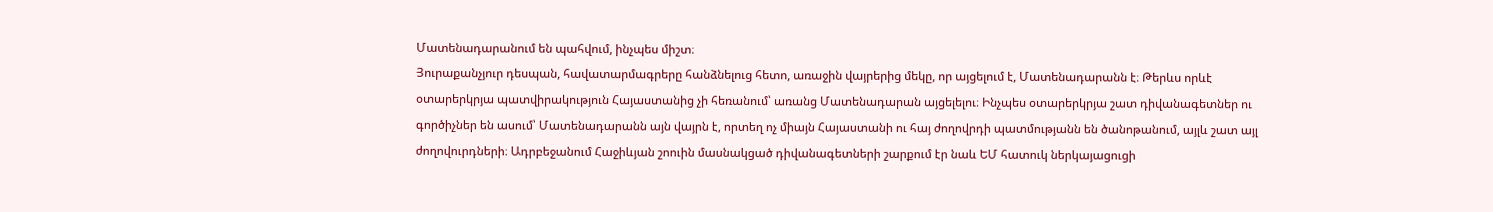Մատենադարանում են պահվում, ինչպես միշտ։
Յուրաքանչյուր դեսպան, հավատարմագրերը հանձնելուց հետո, առաջին վայրերից մեկը, որ այցելում է, Մատենադարանն է։ Թերևս որևէ օտարերկրյա պատվիրակություն Հայաստանից չի հեռանում՝ առանց Մատենադարան այցելելու։ Ինչպես օտարերկրյա շատ դիվանագետներ ու գործիչներ են ասում՝ Մատենադարանն այն վայրն է, որտեղ ոչ միայն Հայաստանի ու հայ ժողովրդի պատմությանն են ծանոթանում, այլև շատ այլ ժողովուրդների։ Ադրբեջանում Հաջիևյան շոուին մասնակցած դիվանագետների շարքում էր նաև ԵՄ հատուկ ներկայացուցի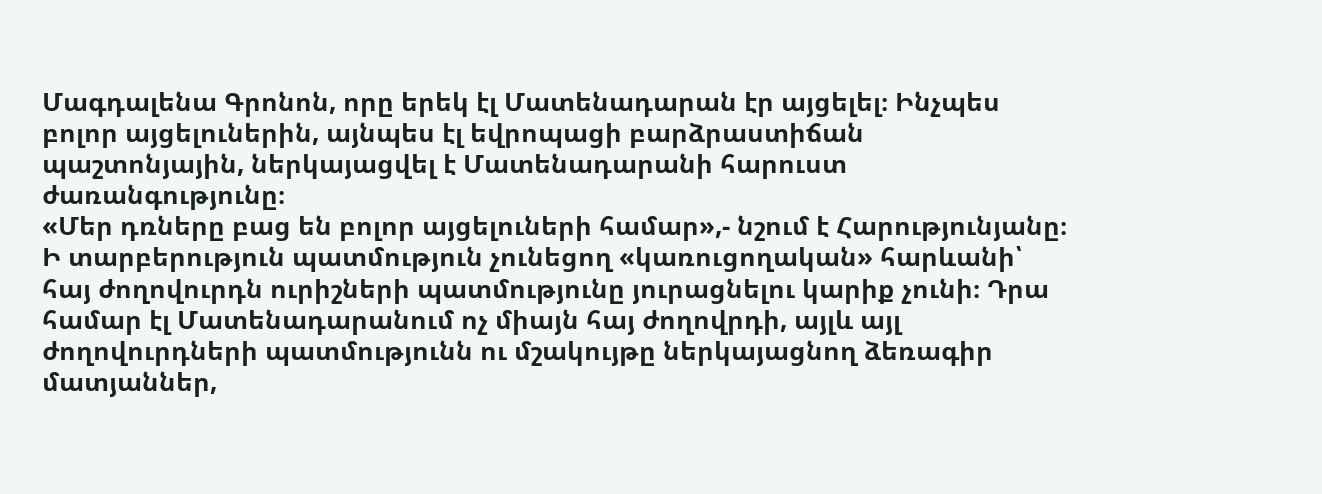Մագդալենա Գրոնոն, որը երեկ էլ Մատենադարան էր այցելել։ Ինչպես բոլոր այցելուներին, այնպես էլ եվրոպացի բարձրաստիճան պաշտոնյային, ներկայացվել է Մատենադարանի հարուստ ժառանգությունը։
«Մեր դռները բաց են բոլոր այցելուների համար»,- նշում է Հարությունյանը։
Ի տարբերություն պատմություն չունեցող «կառուցողական» հարևանի՝ հայ ժողովուրդն ուրիշների պատմությունը յուրացնելու կարիք չունի։ Դրա համար էլ Մատենադարանում ոչ միայն հայ ժողովրդի, այլև այլ ժողովուրդների պատմությունն ու մշակույթը ներկայացնող ձեռագիր մատյաններ,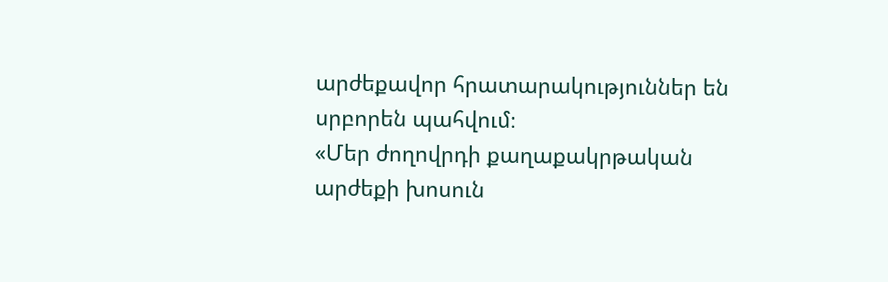արժեքավոր հրատարակություններ են սրբորեն պահվում։
«Մեր ժողովրդի քաղաքակրթական արժեքի խոսուն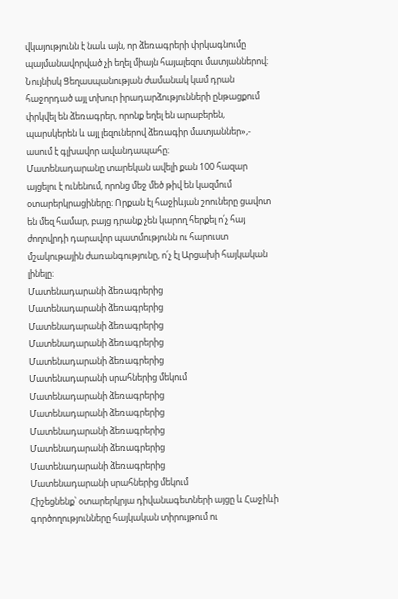վկայությունն է նաև այն, որ ձեռագրերի փրկագնումը պայմանավորված չի եղել միայն հայալեզու մատյաններով։ Նույնիսկ Ցեղասպանության ժամանակ կամ դրան հաջորդած այլ տխուր իրադարձությունների ընթացքում փրկվել են ձեռագրեր, որոնք եղել են արաբերեն, պարսկերեն և այլ լեզուներով ձեռագիր մատյաններ»,- ասում է գլխավոր ավանդապահը։
Մատենադարանը տարեկան ավելի քան 100 հազար այցելու է ունենում, որոնց մեջ մեծ թիվ են կազմում օտարերկրացիները։ Որքան էլ հաջիևյան շոուները ցավոտ են մեզ համար, բայց դրանք չեն կարող հերքել ո՛չ հայ ժողովրդի դարավոր պատմությունն ու հարուստ մշակութային ժառանգությունը, ո՛չ էլ Արցախի հայկական լինելը։
Մատենադարանի ձեռագրերից
Մատենադարանի ձեռագրերից
Մատենադարանի ձեռագրերից
Մատենադարանի ձեռագրերից
Մատենադարանի ձեռագրերից
Մատենադարանի սրահներից մեկում
Մատենադարանի ձեռագրերից
Մատենադարանի ձեռագրերից
Մատենադարանի ձեռագրերից
Մատենադարանի ձեռագրերից
Մատենադարանի ձեռագրերից
Մատենադարանի սրահներից մեկում
Հիշեցնենք՝ օտարերկրյա դիվանագետների այցը և Հաջիևի գործողությունները հայկական տիրույթում ու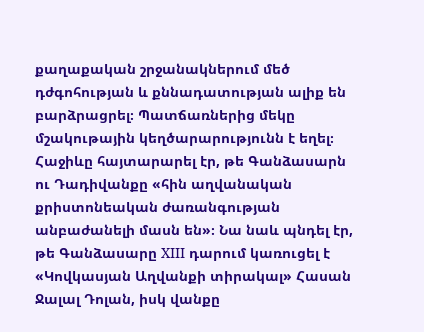քաղաքական շրջանակներում մեծ դժգոհության և քննադատության ալիք են բարձրացրել։ Պատճառներից մեկը մշակութային կեղծարարությունն է եղել։ Հաջիևը հայտարարել էր, թե Գանձասարն ու Դադիվանքը «հին աղվանական քրիստոնեական ժառանգության անբաժանելի մասն են»։ Նա նաև պնդել էր, թե Գանձասարը XIII դարում կառուցել է «Կովկասյան Աղվանքի տիրակալ» Հասան Ջալալ Դոլան, իսկ վանքը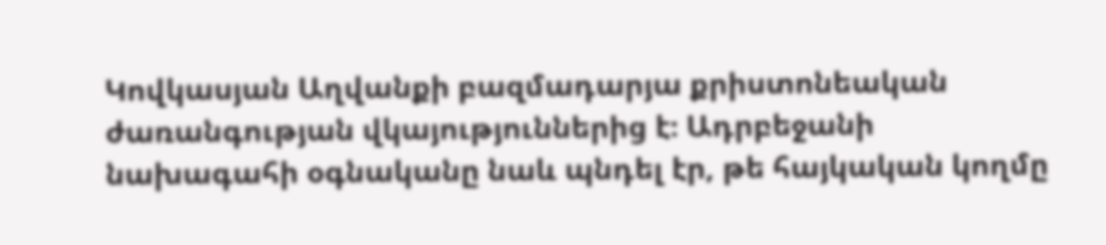Կովկասյան Աղվանքի բազմադարյա քրիստոնեական ժառանգության վկայություններից է։ Ադրբեջանի նախագահի օգնականը նաև պնդել էր, թե հայկական կողմը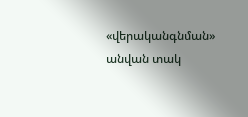«վերականգնման» անվան տակ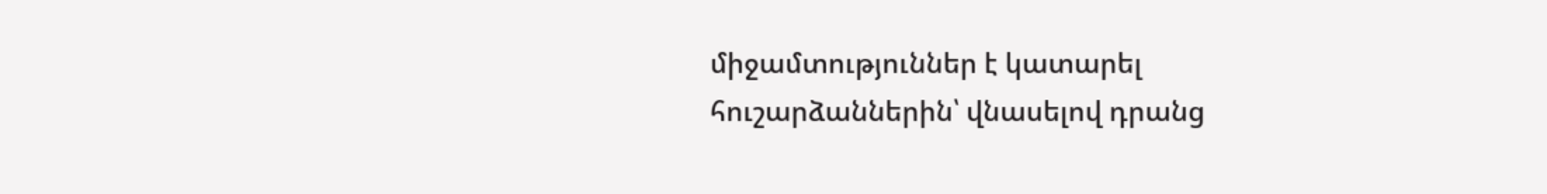միջամտություններ է կատարել հուշարձաններին՝ վնասելով դրանց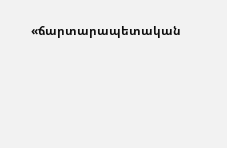«ճարտարապետական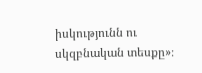իսկությունն ու սկզբնական տեսքը»։